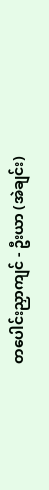တပေါင်းညှာကျင် - ဦးယာ (အဲချင်း)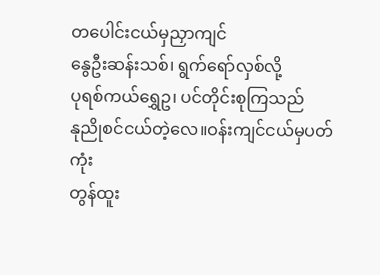တပေါင်းငယ်မှညှာကျင်
နွေဦးဆန်းသစ်၊ ရွက်ရော်လှစ်လို့
ပုရစ်ကယ်ရွှေဥ၊ ပင်တိုင်းစုကြသည်
နုညိုစင်ငယ်တဲ့လေ။ဝန်းကျင်ငယ်မှပတ်ကုံး
တွန်ထူး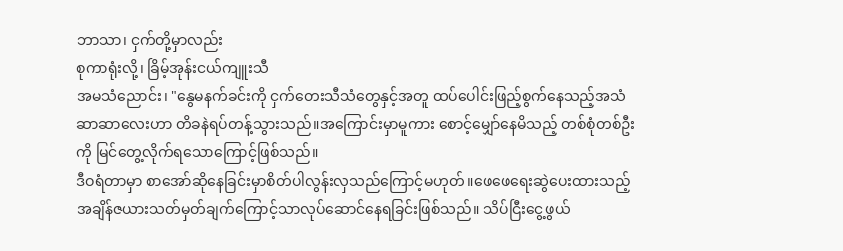ဘာသာ၊ ငှက်တို့မှာလည်း
စုကာရုံးလို့၊ ခြိမ့်အုန်းငယ်ကျူးသီ
အမသံညောင်း၊ "နွေမနက်ခင်းကို ငှက်တေးသီသံတွေနှင့်အတူ ထပ်ပေါင်းဖြည့်စွက်နေသည့်အသံဆာဆာလေးဟာ တိခနဲရပ်တန့်သွားသည်။အကြောင်းမှာမူကား စောင့်မျှော်နေမိသည့် တစ်စုံတစ်ဦးကို မြင်တွေ့လိုက်ရသောကြောင့်ဖြစ်သည်။
ဒီဝရံတာမှာ စာအော်ဆိုနေခြင်းမှာစိတ်ပါလွန်းလှသည်ကြောင့်မဟုတ်။ဖေဖေရေးဆွဲပေးထားသည့်အချိန်ဇယားသတ်မှတ်ချက်ကြောင့်သာလုပ်ဆောင်နေရခြင်းဖြစ်သည်။ သိပ်ငြီးငွေ့ဖွယ်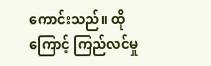ကောင်းသည်။ ထိုကြောင့် ကြည်လင်မှု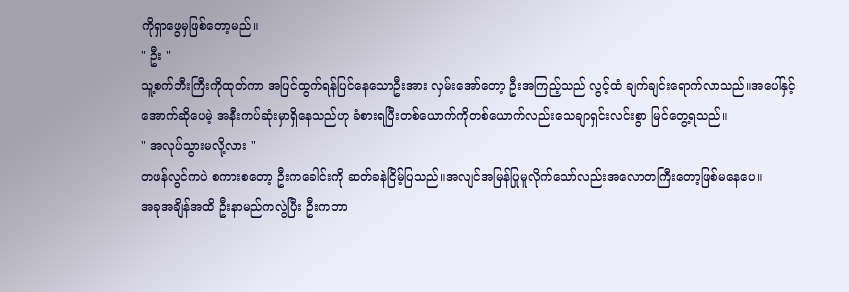ကိုရှာဖွေမှဖြစ်တော့မည်။
" ဦး "
သူ့စက်ဘီးကြီးကိုထုတ်ကာ အပြင်ထွက်ရန်ပြင်နေသောဦးအား လှမ်းအော်တော့ ဦးအကြည့်သည် လွင့်ထံ ချက်ချင်းရောက်လာသည်။အပေါ်နှင့်အောက်ဆိုပေမဲ့ အနီးကပ်ဆုံးမှာရှိနေသည်ဟု ခံစားရပြီးတစ်ယောက်ကိုတစ်ယောက်လည်းသေချာရှင်းလင်းစွာ မြင်တွေ့ရသည်။
" အလုပ်သွားမလို့လား "
တဖန်လွင်ကပဲ စကားစတော့ ဦးကခေါင်းကို ဆတ်ခနဲငြိမ့်ပြသည်။အလျင်အမြန်ပြုမူလိုက်သော်လည်းအလောတကြီးတော့ဖြစ်မနေပေ။
အခုအချိန်အထိ ဦးနာမည်ကလွဲပြီး ဦးကဘာ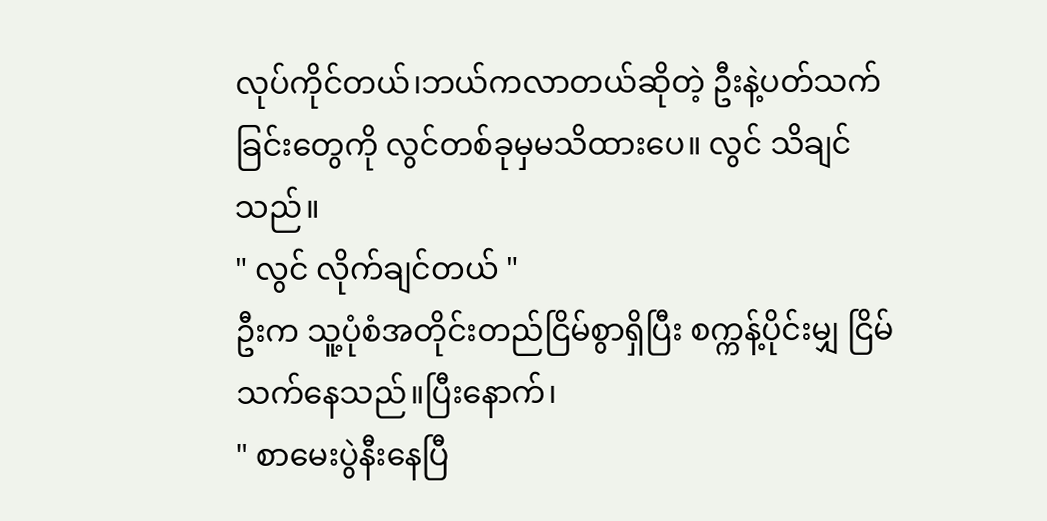လုပ်ကိုင်တယ်၊ဘယ်ကလာတယ်ဆိုတဲ့ ဦးနဲ့ပတ်သက်ခြင်းတွေကို လွင်တစ်ခုမှမသိထားပေ။ လွင် သိချင်သည်။
" လွင် လိုက်ချင်တယ် "
ဦးက သူ့ပုံစံအတိုင်းတည်ငြိမ်စွာရှိပြီး စက္ကန့်ပိုင်းမျှ ငြိမ်သက်နေသည်။ပြီးနောက်၊
" စာမေးပွဲနီးနေပြီ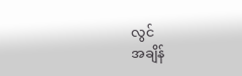လွင်
အချိန်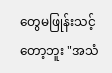တွေမဖြုန်းသင့်တော့ဘူး "အသံ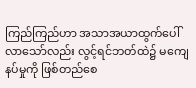ကြည်ကြည်ဟာ အသာအယာထွက်ပေါ်လာသော်လည်း လွင့်ရင်ဘတ်ထဲ၌ မကျေနပ်မှုကို ဖြစ်တည်စေ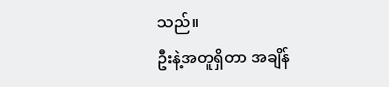သည်။
ဦးနဲ့အတူရှိတာ အချိန်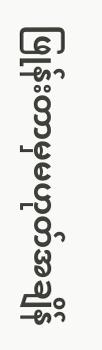ဖြုန်းတာမှမဟုတ်အချိန်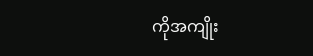ကိုအကျိုး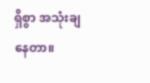ရှိစွာ အသုံးချနေတာ။